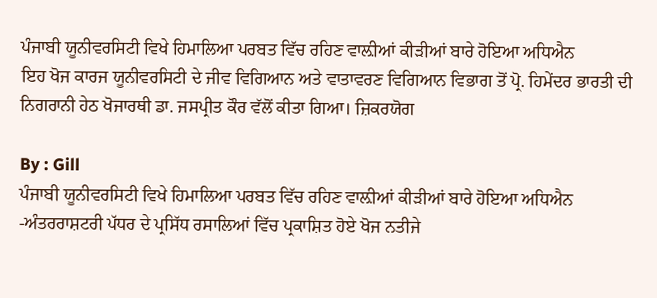ਪੰਜਾਬੀ ਯੂਨੀਵਰਸਿਟੀ ਵਿਖੇ ਹਿਮਾਲਿਆ ਪਰਬਤ ਵਿੱਚ ਰਹਿਣ ਵਾਲ਼ੀਆਂ ਕੀੜੀਆਂ ਬਾਰੇ ਹੋਇਆ ਅਧਿਐਨ
ਇਹ ਖੋਜ ਕਾਰਜ ਯੂਨੀਵਰਸਿਟੀ ਦੇ ਜੀਵ ਵਿਗਿਆਨ ਅਤੇ ਵਾਤਾਵਰਣ ਵਿਗਿਆਨ ਵਿਭਾਗ ਤੋਂ ਪ੍ਰੋ. ਹਿਮੇਂਦਰ ਭਾਰਤੀ ਦੀ ਨਿਗਰਾਨੀ ਹੇਠ ਖੋਜਾਰਥੀ ਡਾ. ਜਸਪ੍ਰੀਤ ਕੌਰ ਵੱਲੋਂ ਕੀਤਾ ਗਿਆ। ਜ਼ਿਕਰਯੋਗ

By : Gill
ਪੰਜਾਬੀ ਯੂਨੀਵਰਸਿਟੀ ਵਿਖੇ ਹਿਮਾਲਿਆ ਪਰਬਤ ਵਿੱਚ ਰਹਿਣ ਵਾਲ਼ੀਆਂ ਕੀੜੀਆਂ ਬਾਰੇ ਹੋਇਆ ਅਧਿਐਨ
-ਅੰਤਰਰਾਸ਼ਟਰੀ ਪੱਧਰ ਦੇ ਪ੍ਰਸਿੱਧ ਰਸਾਲਿਆਂ ਵਿੱਚ ਪ੍ਰਕਾਸ਼ਿਤ ਹੋਏ ਖੋਜ ਨਤੀਜੇ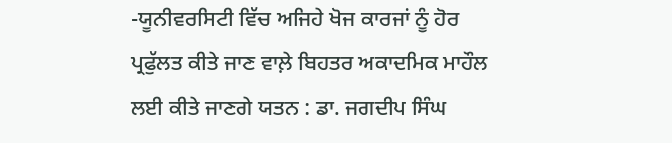-ਯੂਨੀਵਰਸਿਟੀ ਵਿੱਚ ਅਜਿਹੇ ਖੋਜ ਕਾਰਜਾਂ ਨੂੰ ਹੋਰ ਪ੍ਰਫੁੱਲਤ ਕੀਤੇ ਜਾਣ ਵਾਲ਼ੇ ਬਿਹਤਰ ਅਕਾਦਮਿਕ ਮਾਹੌਲ ਲਈ ਕੀਤੇ ਜਾਣਗੇ ਯਤਨ : ਡਾ. ਜਗਦੀਪ ਸਿੰਘ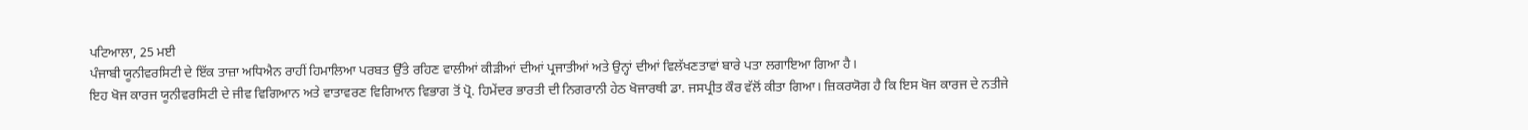ਪਟਿਆਲਾ, 25 ਮਈ
ਪੰਜਾਬੀ ਯੂਨੀਵਰਸਿਟੀ ਦੇ ਇੱਕ ਤਾਜ਼ਾ ਅਧਿਐਨ ਰਾਹੀਂ ਹਿਮਾਲਿਆ ਪਰਬਤ ਉੱਤੇ ਰਹਿਣ ਵਾਲੀਆਂ ਕੀੜੀਆਂ ਦੀਆਂ ਪ੍ਰਜਾਤੀਆਂ ਅਤੇ ਉਨ੍ਹਾਂ ਦੀਆਂ ਵਿਲੱਖਣਤਾਵਾਂ ਬਾਰੇ ਪਤਾ ਲਗਾਇਆ ਗਿਆ ਹੈ।
ਇਹ ਖੋਜ ਕਾਰਜ ਯੂਨੀਵਰਸਿਟੀ ਦੇ ਜੀਵ ਵਿਗਿਆਨ ਅਤੇ ਵਾਤਾਵਰਣ ਵਿਗਿਆਨ ਵਿਭਾਗ ਤੋਂ ਪ੍ਰੋ. ਹਿਮੇਂਦਰ ਭਾਰਤੀ ਦੀ ਨਿਗਰਾਨੀ ਹੇਠ ਖੋਜਾਰਥੀ ਡਾ. ਜਸਪ੍ਰੀਤ ਕੌਰ ਵੱਲੋਂ ਕੀਤਾ ਗਿਆ। ਜ਼ਿਕਰਯੋਗ ਹੈ ਕਿ ਇਸ ਖੋਜ ਕਾਰਜ ਦੇ ਨਤੀਜੇ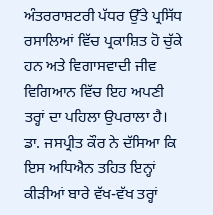ਅੰਤਰਰਾਸ਼ਟਰੀ ਪੱਧਰ ਉੱਤੇ ਪ੍ਰਸਿੱਧ ਰਸਾਲਿਆਂ ਵਿੱਚ ਪ੍ਰਕਾਸ਼ਿਤ ਹੋ ਚੁੱਕੇ ਹਨ ਅਤੇ ਵਿਗਾਸਵਾਦੀ ਜੀਵ ਵਿਗਿਆਨ ਵਿੱਚ ਇਹ ਅਪਣੀ ਤਰ੍ਹਾਂ ਦਾ ਪਹਿਲਾ ਉਪਰਾਲਾ ਹੈ।
ਡਾ. ਜਸਪ੍ਰੀਤ ਕੌਰ ਨੇ ਦੱਸਿਆ ਕਿ ਇਸ ਅਧਿਐਨ ਤਹਿਤ ਇਨ੍ਹਾਂ ਕੀੜੀਆਂ ਬਾਰੇ ਵੱਖ-ਵੱਖ ਤਰ੍ਹਾਂ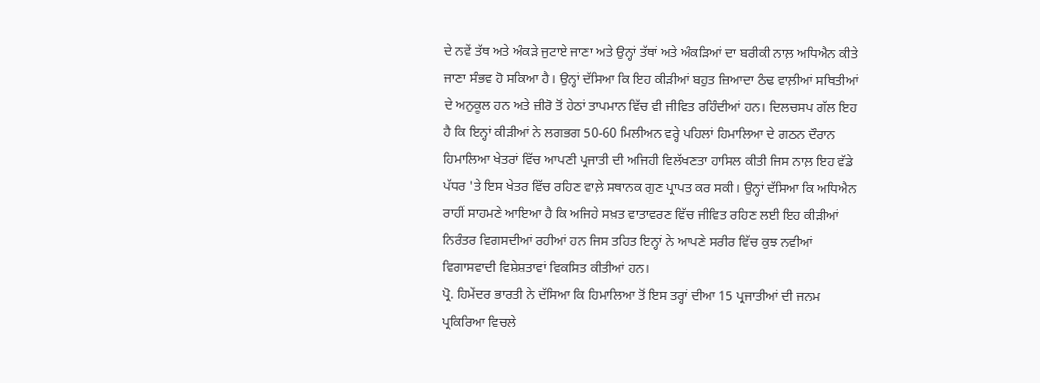ਦੇ ਨਵੇਂ ਤੱਥ ਅਤੇ ਅੰਕੜੇ ਜੁਟਾਏ ਜਾਣਾ ਅਤੇ ਉਨ੍ਹਾਂ ਤੱਥਾਂ ਅਤੇ ਅੰਕੜਿਆਂ ਦਾ ਬਰੀਕੀ ਨਾਲ਼ ਅਧਿਐਨ ਕੀਤੇ ਜਾਣਾ ਸੰਭਵ ਹੋ ਸਕਿਆ ਹੈ। ਉਨ੍ਹਾਂ ਦੱਸਿਆ ਕਿ ਇਹ ਕੀੜੀਆਂ ਬਹੁਤ ਜ਼ਿਆਦਾ ਠੰਢ ਵਾਲ਼ੀਆਂ ਸਥਿਤੀਆਂ ਦੇ ਅਨੁਕੂਲ ਹਨ ਅਤੇ ਜ਼ੀਰੋ ਤੋਂ ਹੇਠਾਂ ਤਾਪਮਾਨ ਵਿੱਚ ਵੀ ਜੀਵਿਤ ਰਹਿੰਦੀਆਂ ਹਨ। ਦਿਲਚਸਪ ਗੱਲ ਇਹ ਹੈ ਕਿ ਇਨ੍ਹਾਂ ਕੀੜੀਆਂ ਨੇ ਲਗਭਗ 50-60 ਮਿਲੀਅਨ ਵਰ੍ਹੇ ਪਹਿਲਾਂ ਹਿਮਾਲਿਆ ਦੇ ਗਠਨ ਦੌਰਾਨ ਹਿਮਾਲਿਆ ਖੇਤਰਾਂ ਵਿੱਚ ਆਪਣੀ ਪ੍ਰਜਾਤੀ ਦੀ ਅਜਿਹੀ ਵਿਲੱਖਣਤਾ ਹਾਸਿਲ ਕੀਤੀ ਜਿਸ ਨਾਲ਼ ਇਹ ਵੱਡੇ ਪੱਧਰ 'ਤੇ ਇਸ ਖੇਤਰ ਵਿੱਚ ਰਹਿਣ ਵਾਲ਼ੇ ਸਥਾਨਕ ਗੁਣ ਪ੍ਰਾਪਤ ਕਰ ਸਕੀ। ਉਨ੍ਹਾਂ ਦੱਸਿਆ ਕਿ ਅਧਿਐਨ ਰਾਹੀਂ ਸਾਹਮਣੇ ਆਇਆ ਹੈ ਕਿ ਅਜਿਹੇ ਸਖ਼ਤ ਵਾਤਾਵਰਣ ਵਿੱਚ ਜੀਵਿਤ ਰਹਿਣ ਲਈ ਇਹ ਕੀੜੀਆਂ ਨਿਰੰਤਰ ਵਿਗਸਦੀਆਂ ਰਹੀਆਂ ਹਨ ਜਿਸ ਤਹਿਤ ਇਨ੍ਹਾਂ ਨੇ ਆਪਣੇ ਸਰੀਰ ਵਿੱਚ ਕੁਝ ਨਵੀਆਂ ਵਿਗਾਸਵਾਦੀ ਵਿਸ਼ੇਸ਼ਤਾਵਾਂ ਵਿਕਸਿਤ ਕੀਤੀਆਂ ਹਨ।
ਪ੍ਰੋ. ਹਿਮੇਂਦਰ ਭਾਰਤੀ ਨੇ ਦੱਸਿਆ ਕਿ ਹਿਮਾਲਿਆ ਤੋਂ ਇਸ ਤਰ੍ਹਾਂ ਦੀਆ 15 ਪ੍ਰਜਾਤੀਆਂ ਦੀ ਜਨਮ ਪ੍ਰਕਿਰਿਆ ਵਿਚਲੇ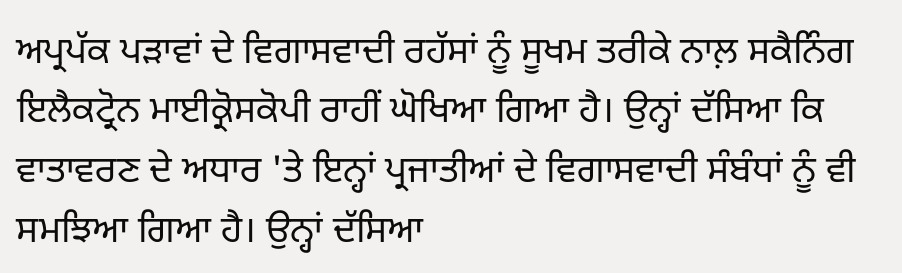ਅਪ੍ਰਪੱਕ ਪੜਾਵਾਂ ਦੇ ਵਿਗਾਸਵਾਦੀ ਰਹੱਸਾਂ ਨੂੰ ਸੂਖਮ ਤਰੀਕੇ ਨਾਲ਼ ਸਕੈਨਿੰਗ ਇਲੈਕਟ੍ਰੋਨ ਮਾਈਕ੍ਰੋਸਕੋਪੀ ਰਾਹੀਂ ਘੋਖਿਆ ਗਿਆ ਹੈ। ਉਨ੍ਹਾਂ ਦੱਸਿਆ ਕਿ ਵਾਤਾਵਰਣ ਦੇ ਅਧਾਰ 'ਤੇ ਇਨ੍ਹਾਂ ਪ੍ਰਜਾਤੀਆਂ ਦੇ ਵਿਗਾਸਵਾਦੀ ਸੰਬੰਧਾਂ ਨੂੰ ਵੀ ਸਮਝਿਆ ਗਿਆ ਹੈ। ਉਨ੍ਹਾਂ ਦੱਸਿਆ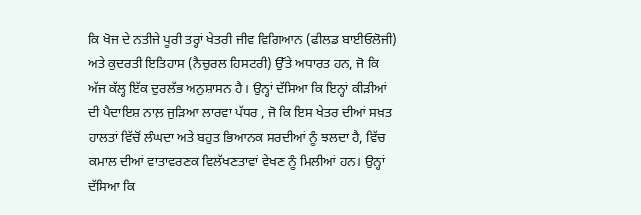ਕਿ ਖੋਜ ਦੇ ਨਤੀਜੇ ਪੂਰੀ ਤਰ੍ਹਾਂ ਖੇਤਰੀ ਜੀਵ ਵਿਗਿਆਨ (ਫੀਲਡ ਬਾਈਓਲੋਜੀ) ਅਤੇ ਕੁਦਰਤੀ ਇਤਿਹਾਸ (ਨੈਚੁਰਲ ਹਿਸਟਰੀ) ਉੱਤੇ ਅਧਾਰਤ ਹਨ, ਜੋ ਕਿ ਅੱਜ ਕੱਲ੍ਹ ਇੱਕ ਦੁਰਲੱਭ ਅਨੁਸ਼ਾਸਨ ਹੈ। ਉਨ੍ਹਾਂ ਦੱਸਿਆ ਕਿ ਇਨ੍ਹਾਂ ਕੀੜੀਆਂ ਦੀ ਪੈਦਾਇਸ਼ ਨਾਲ਼ ਜੁੜਿਆ ਲਾਰਵਾ ਪੱਧਰ , ਜੋ ਕਿ ਇਸ ਖੇਤਰ ਦੀਆਂ ਸਖ਼ਤ ਹਾਲਤਾਂ ਵਿੱਚੋਂ ਲੰਘਦਾ ਅਤੇ ਬਹੁਤ ਭਿਆਨਕ ਸਰਦੀਆਂ ਨੂੰ ਝਲਦਾ ਹੈ, ਵਿੱਚ ਕਮਾਲ ਦੀਆਂ ਵਾਤਾਵਰਣਕ ਵਿਲੱਖਣਤਾਵਾਂ ਵੇਖਣ ਨੂੰ ਮਿਲੀਆਂ ਹਨ। ਉਨ੍ਹਾਂ ਦੱਸਿਆ ਕਿ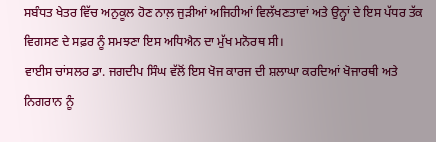ਸਬੰਧਤ ਖੇਤਰ ਵਿੱਚ ਅਨੁਕੂਲ ਹੋਣ ਨਾਲ਼ ਜੁੜੀਆਂ ਅਜਿਹੀਆਂ ਵਿਲੱਖਣਤਾਵਾਂ ਅਤੇ ਉਨ੍ਹਾਂ ਦੇ ਇਸ ਪੱਧਰ ਤੱਕ ਵਿਗਸਣ ਦੇ ਸਫ਼ਰ ਨੂੰ ਸਮਝਣਾ ਇਸ ਅਧਿਐਨ ਦਾ ਮੁੱਖ ਮਨੋਰਥ ਸੀ।
ਵਾਈਸ ਚਾਂਸਲਰ ਡਾ. ਜਗਦੀਪ ਸਿੰਘ ਵੱਲੋਂ ਇਸ ਖੋਜ ਕਾਰਜ ਦੀ ਸ਼ਲਾਘਾ ਕਰਦਿਆਂ ਖੋਜਾਰਥੀ ਅਤੇ ਨਿਗਰਾਨ ਨੂੰ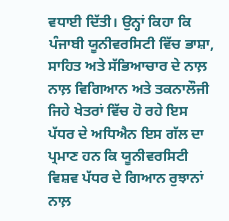ਵਧਾਈ ਦਿੱਤੀ। ਉਨ੍ਹਾਂ ਕਿਹਾ ਕਿ ਪੰਜਾਬੀ ਯੂਨੀਵਰਸਿਟੀ ਵਿੱਚ ਭਾਸ਼ਾ, ਸਾਹਿਤ ਅਤੇ ਸੱਭਿਆਚਾਰ ਦੇ ਨਾਲ਼ ਨਾਲ਼ ਵਿਗਿਆਨ ਅਤੇ ਤਕਨਾਲੌਜੀ ਜਿਹੇ ਖੇਤਰਾਂ ਵਿੱਚ ਹੋ ਰਹੇ ਇਸ ਪੱਧਰ ਦੇ ਅਧਿਐਨ ਇਸ ਗੱਲ ਦਾ ਪ੍ਰਮਾਣ ਹਨ ਕਿ ਯੂਨੀਵਰਸਿਟੀ ਵਿਸ਼ਵ ਪੱਧਰ ਦੇ ਗਿਆਨ ਰੁਝਾਨਾਂ ਨਾਲ਼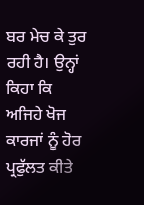ਬਰ ਮੇਚ ਕੇ ਤੁਰ ਰਹੀ ਹੈ। ਉਨ੍ਹਾਂ ਕਿਹਾ ਕਿ ਅਜਿਹੇ ਖੋਜ ਕਾਰਜਾਂ ਨੂੰ ਹੋਰ ਪ੍ਰਫੁੱਲਤ ਕੀਤੇ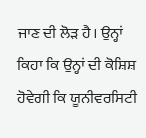ਜਾਣ ਦੀ ਲੋੜ ਹੈ। ਉਨ੍ਹਾਂ ਕਿਹਾ ਕਿ ਉਨ੍ਹਾਂ ਦੀ ਕੋਸ਼ਿਸ਼ ਹੋਵੇਗੀ ਕਿ ਯੂਨੀਵਰਸਿਟੀ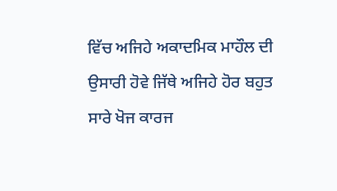ਵਿੱਚ ਅਜਿਹੇ ਅਕਾਦਮਿਕ ਮਾਹੌਲ ਦੀ ਉਸਾਰੀ ਹੋਵੇ ਜਿੱਥੇ ਅਜਿਹੇ ਹੋਰ ਬਹੁਤ ਸਾਰੇ ਖੋਜ ਕਾਰਜ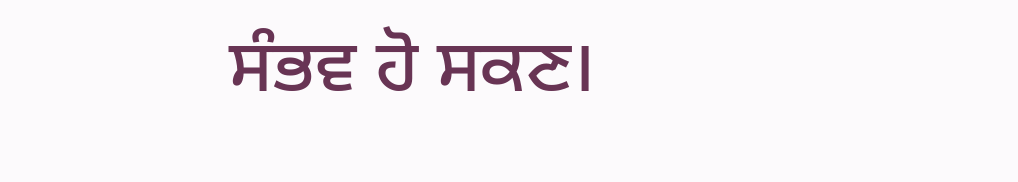ਸੰਭਵ ਹੋ ਸਕਣ।